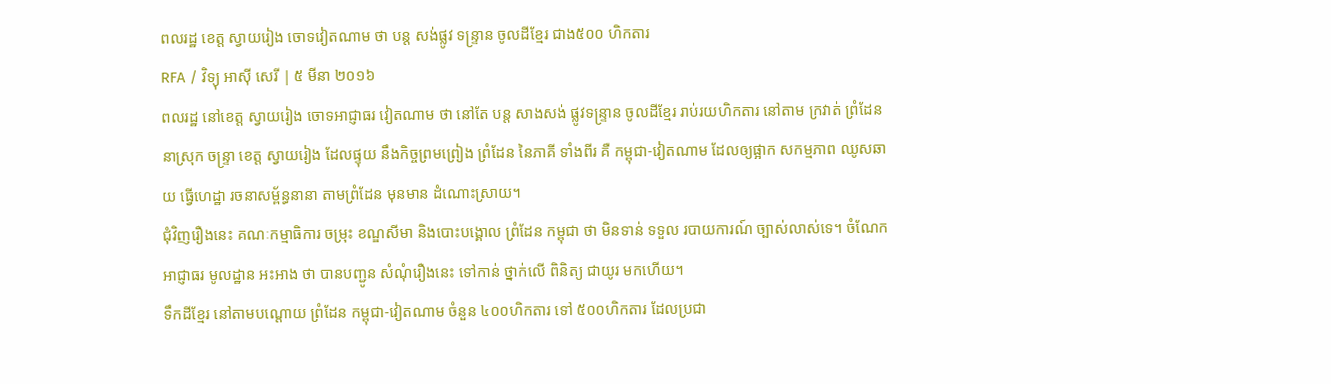ពលរដ្ឋ ខេត្ត ស្វាយរៀង ចោទវៀតណាម ថា បន្ត សង់ផ្លូវ ទន្ទ្រាន ចូលដីខ្មែរ ជាង៥០០ ហិកតារ
RFA / វិទ្យុ អាស៊ី សេរី | ៥ មីនា ២០១៦
ពលរដ្ឋ នៅខេត្ត ស្វាយរៀង ចោទអាជ្ញាធរ វៀតណាម ថា នៅតែ បន្ត សាងសង់ ផ្លូវទន្ទ្រាន ចូលដីខ្មែរ រាប់រយហិកតារ នៅតាម ក្រវាត់ ព្រំដែន នាស្រុក ចន្ទ្រា ខេត្ត ស្វាយរៀង ដែលផ្ទុយ នឹងកិច្ចព្រមព្រៀង ព្រំដែន នៃភាគី ទាំងពីរ គឺ កម្ពុជា-វៀតណាម ដែលឲ្យផ្អាក សកម្មភាព ឈូសឆាយ ធ្វើហេដ្ឋា រចនាសម្ព័ន្ធនានា តាមព្រំដែន មុនមាន ដំណោះស្រាយ។
ជុំវិញរឿងនេះ គណៈកម្មាធិការ ចម្រុះ ខណ្ឌសីមា និងបោះបង្គោល ព្រំដែន កម្ពុជា ថា មិនទាន់ ទទួល របាយការណ៍ ច្បាស់លាស់ទេ។ ចំណែក អាជ្ញាធរ មូលដ្ឋាន អះអាង ថា បានបញ្ជូន សំណុំរឿងនេះ ទៅកាន់ ថ្នាក់លើ ពិនិត្យ ជាយូរ មកហើយ។
ទឹកដីខ្មែរ នៅតាមបណ្ដោយ ព្រំដែន កម្ពុជា-វៀតណាម ចំនួន ៤០០ហិកតារ ទៅ ៥០០ហិកតារ ដែលប្រជា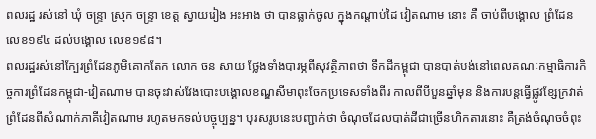ពលរដ្ឋ រស់នៅ ឃុំ ចន្ទ្រា ស្រុក ចន្ទ្រា ខេត្ត ស្វាយរៀង អះអាង ថា បានធ្លាក់ចូល ក្នុងកណ្ដាប់ដៃ វៀតណាម នោះ គឺ ចាប់ពីបង្គោល ព្រំដែន លេខ១៩៤ ដល់បង្គោល លេខ១៩៨។
ពលរដ្ឋរស់នៅក្បែរព្រំដែនភូមិគោកតែក លោក ចន សាយ ថ្លែងទាំងបារម្ភពីសុវត្ថិភាពថា ទឹកដីកម្ពុជា បានបាត់បង់នៅពេលគណៈកម្មាធិការកិច្ចការព្រំដែនកម្ពុជា-វៀតណាម បានចុះវាស់វែងបោះបង្គោលខណ្ឌសីមាពុះចែកប្រទេសទាំងពីរ កាលពីបីបួនឆ្នាំមុន និងការបន្តធ្វើផ្លូវខ្សែក្រវាត់ព្រំដែនពីសំណាក់ភាគីវៀតណាម រហូតមកទល់បច្ចុប្បន្ន។ បុរសរូបនេះបញ្ជាក់ថា ចំណុចដែលបាត់ដីជាច្រើនហិកតារនោះ គឺត្រង់ចំណុចចំពុះ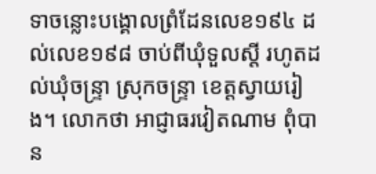ទាចន្លោះបង្គោលព្រំដែនលេខ១៩៤ ដល់លេខ១៩៨ ចាប់ពីឃុំទួលស្ដី រហូតដល់ឃុំចន្ទ្រា ស្រុកចន្ទ្រា ខេត្តស្វាយរៀង។ លោកថា អាជ្ញាធរវៀតណាម ពុំបាន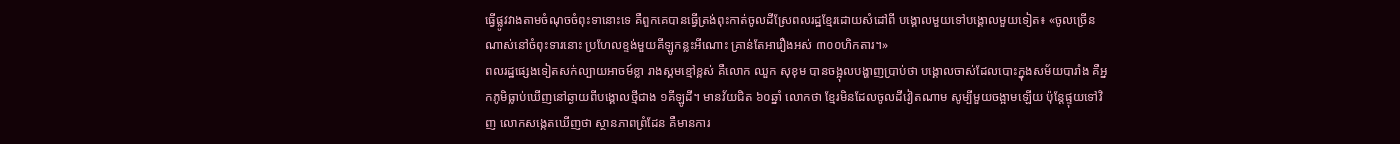ធ្វើផ្លូវវាងតាមចំណុចចំពុះទានោះទេ គឺពួកគេបានធ្វើត្រង់ពុះកាត់ចូលដីស្រែពលរដ្ឋខ្មែរដោយសំដៅពី បង្គោលមួយទៅបង្គោលមួយទៀត៖ «ចូលច្រើនណាស់នៅចំពុះទារនោះ ប្រហែលខ្ទង់មួយគីឡូកន្លះអីណោះ គ្រាន់តែអារឿងអស់ ៣០០ហិកតារ។»
ពលរដ្ឋផ្សេងទៀតសក់ល្បាយអាចម៍ខ្លា រាងស្គមខ្មៅខ្ពស់ គឺលោក ឈួក សុខុម បានចង្អុលបង្ហាញប្រាប់ថា បង្គោលចាស់ដែលបោះក្នុងសម័យបារាំង គឺអ្នកភូមិធ្លាប់ឃើញនៅឆ្ងាយពីបង្គោលថ្មីជាង ១គីឡូដី។ មានវ័យជិត ៦០ឆ្នាំ លោកថា ខ្មែរមិនដែលចូលដីវៀតណាម សូម្បីមួយចង្អាមឡើយ ប៉ុន្តែផ្ទុយទៅវិញ លោកសង្កេតឃើញថា ស្ថានភាពព្រំដែន គឺមានការ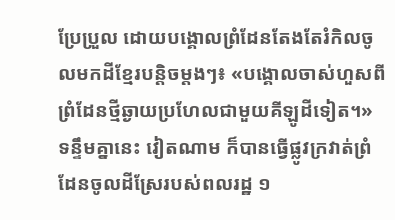ប្រែប្រួល ដោយបង្គោលព្រំដែនតែងតែរំកិលចូលមកដីខ្មែរបន្តិចម្តងៗ៖ «បង្គោលចាស់ហួសពីព្រំដែនថ្មីឆ្ងាយប្រហែលជាមួយគីឡូដីទៀត។»
ទន្ទឹមគ្នានេះ វៀតណាម ក៏បានធ្វើផ្លូវក្រវាត់ព្រំដែនចូលដីស្រែរបស់ពលរដ្ឋ ១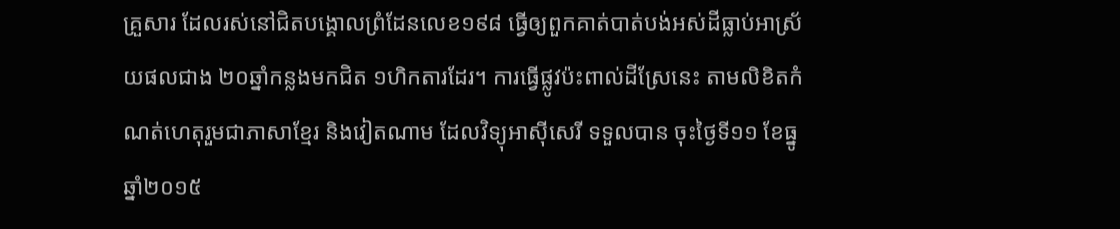គ្រួសារ ដែលរស់នៅជិតបង្គោលព្រំដែនលេខ១៩៨ ធ្វើឲ្យពួកគាត់បាត់បង់អស់ដីធ្លាប់អាស្រ័យផលជាង ២០ឆ្នាំកន្លងមកជិត ១ហិកតារដែរ។ ការធ្វើផ្លូវប៉ះពាល់ដីស្រែនេះ តាមលិខិតកំណត់ហេតុរួមជាភាសាខ្មែរ និងវៀតណាម ដែលវិទ្យុអាស៊ីសេរី ទទួលបាន ចុះថ្ងៃទី១១ ខែធ្នូ ឆ្នាំ២០១៥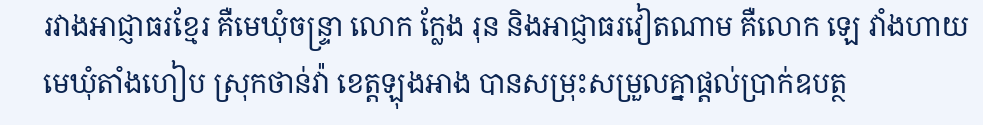រវាងអាជ្ញាធរខ្មែរ គឺមេឃុំចន្ទ្រា លោក ក្លែង រុន និងអាជ្ញាធរវៀតណាម គឺលោក ឡេ វាំងហាយ មេឃុំតាំងហៀប ស្រុកថាន់វ៉ា ខេត្តឡុងអាង បានសម្រុះសម្រួលគ្នាផ្តល់ប្រាក់ឧបត្ថ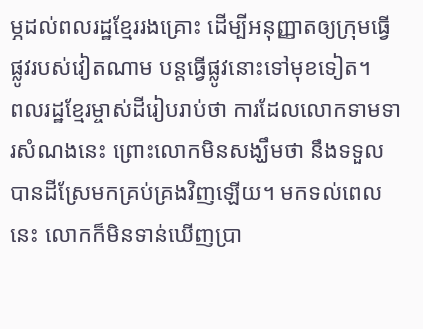ម្ភដល់ពលរដ្ឋខ្មែររងគ្រោះ ដើម្បីអនុញ្ញាតឲ្យក្រុមធ្វើផ្លូវរបស់វៀតណាម បន្តធ្វើផ្លូវនោះទៅមុខទៀត។
ពលរដ្ឋខ្មែរម្ចាស់ដីរៀបរាប់ថា ការដែលលោកទាមទារសំណងនេះ ព្រោះលោកមិនសង្ឃឹមថា នឹងទទួលបានដីស្រែមកគ្រប់គ្រងវិញឡើយ។ មកទល់ពេលនេះ លោកក៏មិនទាន់ឃើញប្រា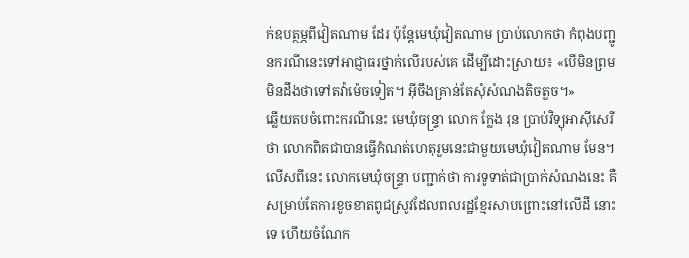ក់ឧបត្ថម្ភពីវៀតណាម ដែរ ប៉ុន្តែមេឃុំវៀតណាម ប្រាប់លោកថា កំពុងបញ្ជូនករណីនេះទៅអាជ្ញាធរថ្នាក់លើរបស់គេ ដើម្បីដោះស្រាយ៖ «បើមិនព្រម មិនដឹងថាទៅតវ៉ាម៉េចទៀត។ អ៊ីចឹងគ្រាន់តែសុំសំណងតិចតួច។»
ឆ្លើយតបចំពោះករណីនេះ មេឃុំចន្ទ្រា លោក ក្លែង រុន ប្រាប់វិទ្យុអាស៊ីសេរី ថា លោកពិតជាបានធ្វើកំណត់ហេតុរួមនេះជាមួយមេឃុំវៀតណាម មែន។ លើសពីនេះ លោកមេឃុំចន្ទ្រា បញ្ជាក់ថា ការទូទាត់ជាប្រាក់សំណងនេះ គឺសម្រាប់តែការខូចខាតពូជស្រូវដែលពលរដ្ឋខ្មែរសាបព្រោះនៅលើដី នោះទេ ហើយចំណែក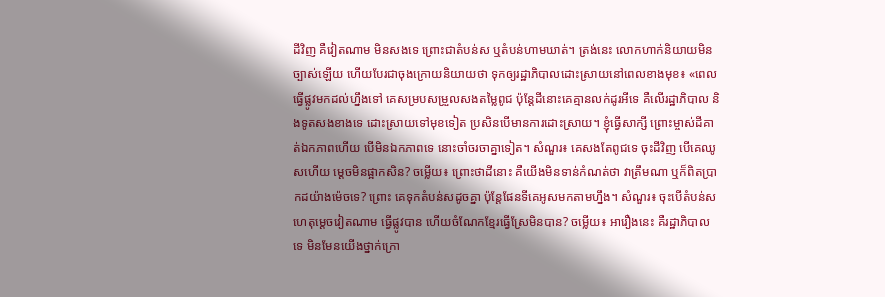ដីវិញ គឺវៀតណាម មិនសងទេ ព្រោះជាតំបន់ស ឬតំបន់ហាមឃាត់។ ត្រង់នេះ លោកហាក់និយាយមិនច្បាស់ឡើយ ហើយបែរជាចុងក្រោយនិយាយថា ទុកឲ្យរដ្ឋាភិបាលដោះស្រាយនៅពេលខាងមុខ៖ «ពេល ធ្វើផ្លូវមកដល់ហ្នឹងទៅ គេសម្របសម្រួលសងតម្លៃពូជ ប៉ុន្តែដីនោះគេគ្មានលក់ដូរអីទេ គឺលើរដ្ឋាភិបាល និងទូតសងខាងទេ ដោះស្រាយទៅមុខទៀត ប្រសិនបើមានការដោះស្រាយ។ ខ្ញុំធ្វើសាក្សី ព្រោះម្ចាស់ដីគាត់ឯកភាពហើយ បើមិនឯកភាពទេ នោះចាំចរចាគ្នាទៀត។ សំណួរ៖ គេសងតែពូជទេ ចុះដីវិញ បើគេឈូសហើយ ម្ដេចមិនផ្អាកសិន? ចម្លើយ៖ ព្រោះថាដីនោះ គឺយើងមិនទាន់កំណត់ថា វាត្រឹមណា ឬក៏ពិតប្រាកដយ៉ាងម៉េចទេ? ព្រោះ គេទុកតំបន់សដូចគ្នា ប៉ុន្តែផែនទីគេអូសមកតាមហ្នឹង។ សំណួរ៖ ចុះបើតំបន់ស ហេតុម្ដេចវៀតណាម ធ្វើផ្លូវបាន ហើយចំណែកខ្មែរធ្វើស្រែមិនបាន? ចម្លើយ៖ អារឿងនេះ គឺរដ្ឋាភិបាលទេ មិនមែនយើងថ្នាក់ក្រោ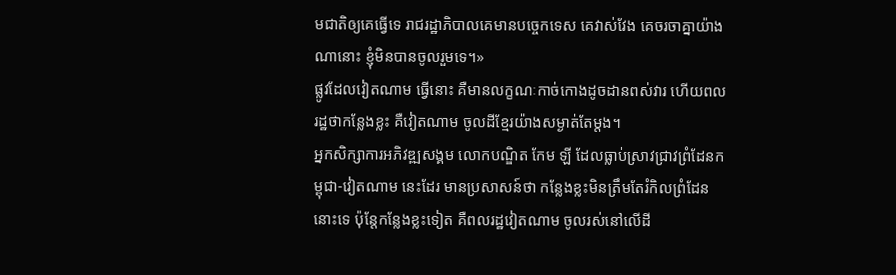មជាតិឲ្យគេធ្វើទេ រាជរដ្ឋាភិបាលគេមានបច្ចេកទេស គេវាស់វែង គេចរចាគ្នាយ៉ាងណានោះ ខ្ញុំមិនបានចូលរួមទេ។»
ផ្លូវដែលវៀតណាម ធ្វើនោះ គឺមានលក្ខណៈកាច់កោងដូចដានពស់វារ ហើយពលរដ្ឋថាកន្លែងខ្លះ គឺវៀតណាម ចូលដីខ្មែរយ៉ាងសម្ងាត់តែម្តង។
អ្នកសិក្សាការអភិវឌ្ឍសង្គម លោកបណ្ឌិត កែម ឡី ដែលធ្លាប់ស្រាវជ្រាវព្រំដែនកម្ពុជា-វៀតណាម នេះដែរ មានប្រសាសន៍ថា កន្លែងខ្លះមិនត្រឹមតែរំកិលព្រំដែននោះទេ ប៉ុន្តែកន្លែងខ្លះទៀត គឺពលរដ្ឋវៀតណាម ចូលរស់នៅលើដី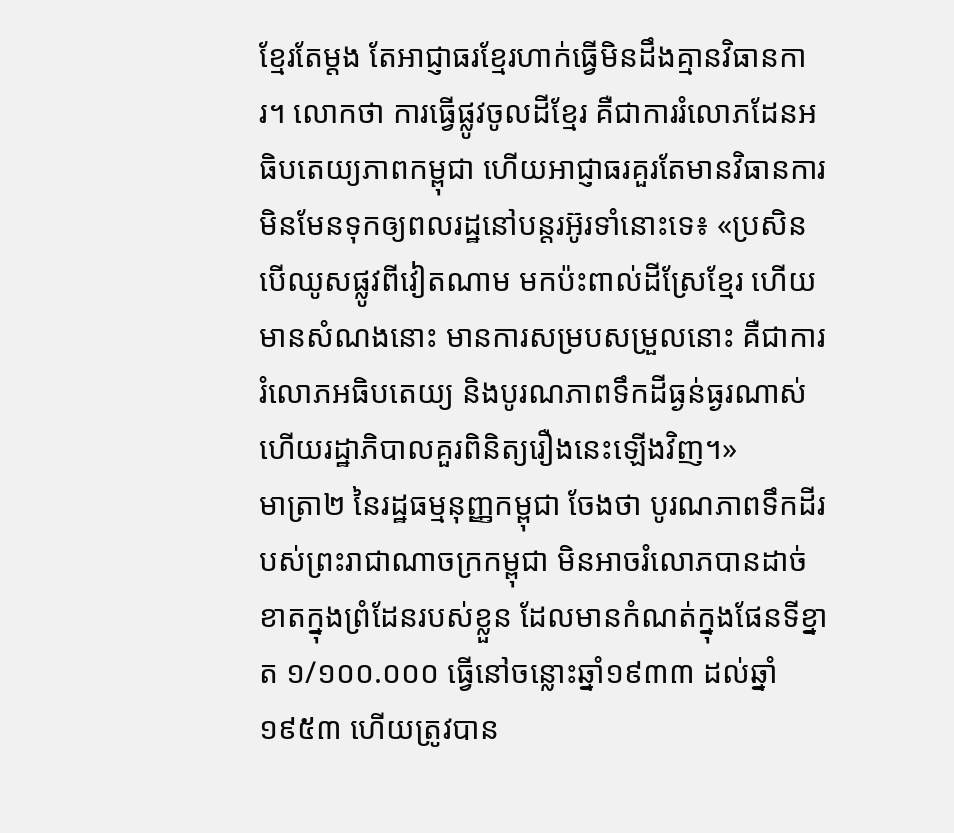ខ្មែរតែម្តង តែអាជ្ញាធរខ្មែរហាក់ធ្វើមិនដឹងគ្មានវិធានការ។ លោកថា ការធ្វើផ្លូវចូលដីខ្មែរ គឺជាការរំលោភដែនអធិបតេយ្យភាពកម្ពុជា ហើយអាជ្ញាធរគួរតែមានវិធានការ មិនមែនទុកឲ្យពលរដ្ឋនៅបន្តរអ៊ូរទាំនោះទេ៖ «ប្រសិន បើឈូសផ្លូវពីវៀតណាម មកប៉ះពាល់ដីស្រែខ្មែរ ហើយមានសំណងនោះ មានការសម្របសម្រួលនោះ គឺជាការរំលោភអធិបតេយ្យ និងបូរណភាពទឹកដីធ្ងន់ធ្ងរណាស់ ហើយរដ្ឋាភិបាលគួរពិនិត្យរឿងនេះឡើងវិញ។»
មាត្រា២ នៃរដ្ឋធម្មនុញ្ញកម្ពុជា ចែងថា បូរណភាពទឹកដីរបស់ព្រះរាជាណាចក្រកម្ពុជា មិនអាចរំលោភបានដាច់ខាតក្នុងព្រំដែនរបស់ខ្លួន ដែលមានកំណត់ក្នុងផែនទីខ្នាត ១/១០០.០០០ ធ្វើនៅចន្លោះឆ្នាំ១៩៣៣ ដល់ឆ្នាំ១៩៥៣ ហើយត្រូវបាន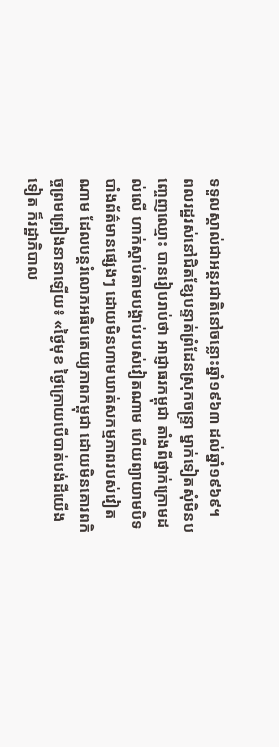ទទួលស្គាល់ជាអន្តរជាតិនៅចន្លោះឆ្នាំ១៩៦៣ ដល់ឆ្នាំ១៩៦៩។
ពលរដ្ឋរស់នៅជិតខ្សែបន្ទាត់ព្រំដែនស្រុកចន្ទ្រា ម្នាក់ទៀតសុំមិនបញ្ចេញឈ្មោះ បានរៀបរាប់ថា អាជ្ញាធរកម្ពុជា តាំងពីថ្នាក់ក្រោមដល់លើ ហាក់ស្តាប់តាមបង្គាប់របស់វៀតណាម ហើយព្យាយាមបិទបាំងព័ត៌មានផ្សេងៗ ដោយមិនហាមឃាត់សកម្មភាពរបស់វៀតណាម ដែលបន្តរំលោភអធិបតេយ្យភាពកម្ពុជា ដោយមិនគោរពកិច្ចព្រមព្រៀងនានាឡើយ៖ «ថ្ងៃមុខ ថ្ងៃក្រោយបើបាត់បង់ដីយើងទៀត ក៏រដ្ឋាភិបាល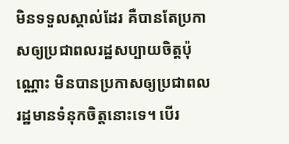មិនទទួលស្គាល់ដែរ គឺបានតែប្រកាសឲ្យប្រជាពលរដ្ឋសប្បាយចិត្តប៉ុណ្ណោះ មិនបានប្រកាសឲ្យប្រជាពលរដ្ឋមានទំនុកចិត្តនោះទេ។ បើរ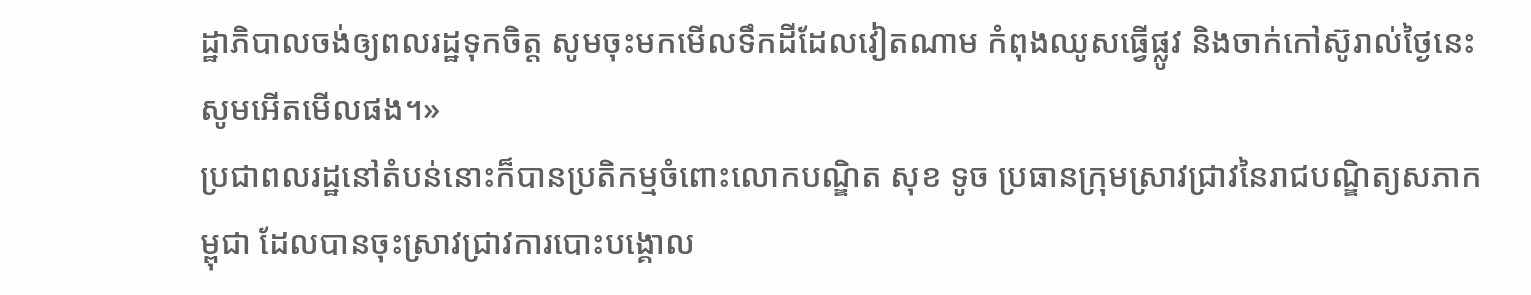ដ្ឋាភិបាលចង់ឲ្យពលរដ្ឋទុកចិត្ត សូមចុះមកមើលទឹកដីដែលវៀតណាម កំពុងឈូសធ្វើផ្លូវ និងចាក់កៅស៊ូរាល់ថ្ងៃនេះ សូមអើតមើលផង។»
ប្រជាពលរដ្ឋនៅតំបន់នោះក៏បានប្រតិកម្មចំពោះលោកបណ្ឌិត សុខ ទូច ប្រធានក្រុមស្រាវជ្រាវនៃរាជបណ្ឌិត្យសភាកម្ពុជា ដែលបានចុះស្រាវជ្រាវការបោះបង្គោល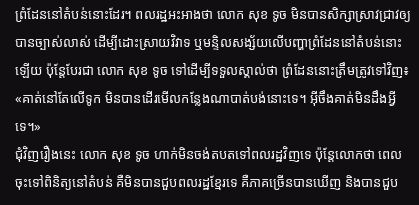ព្រំដែននៅតំបន់នោះដែរ។ ពលរដ្ឋអះអាងថា លោក សុខ ទូច មិនបានសិក្សាស្រាវជ្រាវឲ្យបានច្បាស់លាស់ ដើម្បីដោះស្រាយវិវាទ ឬមន្ទិលសង្ស័យលើបញ្ហាព្រំដែននៅតំបន់នោះឡើយ ប៉ុន្តែបែរជា លោក សុខ ទូច ទៅដើម្បីទទួលស្គាល់ថា ព្រំដែននោះត្រឹមត្រូវទៅវិញ៖ «គាត់នៅតែលើទូក មិនបានដើរមើលកន្លែងណាបាត់បង់នោះទេ។ អ៊ីចឹងគាត់មិនដឹងអ្វីទេ។»
ជុំវិញរឿងនេះ លោក សុខ ទូច ហាក់មិនចង់តបតទៅពលរដ្ឋវិញទេ ប៉ុន្តែលោកថា ពេលចុះទៅពិនិត្យនៅតំបន់ គឺមិនបានជួបពលរដ្ឋខ្មែរទេ គឺភាគច្រើនបានឃើញ និងបានជួប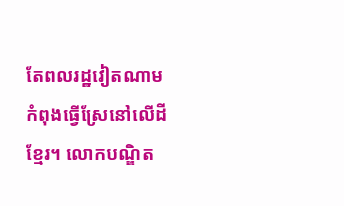តែពលរដ្ឋវៀតណាម កំពុងធ្វើស្រែនៅលើដីខ្មែរ។ លោកបណ្ឌិត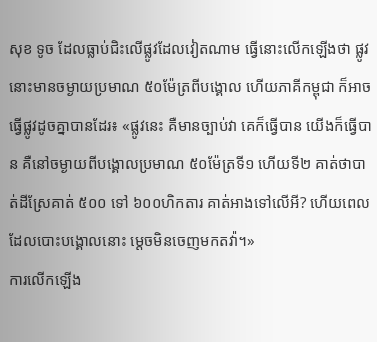សុខ ទូច ដែលធ្លាប់ជិះលើផ្លូវដែលវៀតណាម ធ្វើនោះលើកឡើងថា ផ្លូវនោះមានចម្ងាយប្រមាណ ៥០ម៉ែត្រពីបង្គោល ហើយភាគីកម្ពុជា ក៏អាចធ្វើផ្លូវដូចគ្នាបានដែរ៖ «ផ្លូវនេះ គឺមានច្បាប់វា គេក៏ធ្វើបាន យើងក៏ធ្វើបាន គឺនៅចម្ងាយពីបង្គោលប្រមាណ ៥០ម៉ែត្រទី១ ហើយទី២ គាត់ថាបាត់ដីស្រែគាត់ ៥០០ ទៅ ៦០០ហិកតារ គាត់អាងទៅលើអី? ហើយពេលដែលបោះបង្គោលនោះ ម្ដេចមិនចេញមកតវ៉ា។»
ការលើកឡើង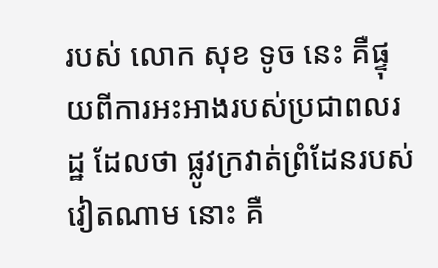របស់ លោក សុខ ទូច នេះ គឺផ្ទុយពីការអះអាងរបស់ប្រជាពលរដ្ឋ ដែលថា ផ្លូវក្រវាត់ព្រំដែនរបស់វៀតណាម នោះ គឺ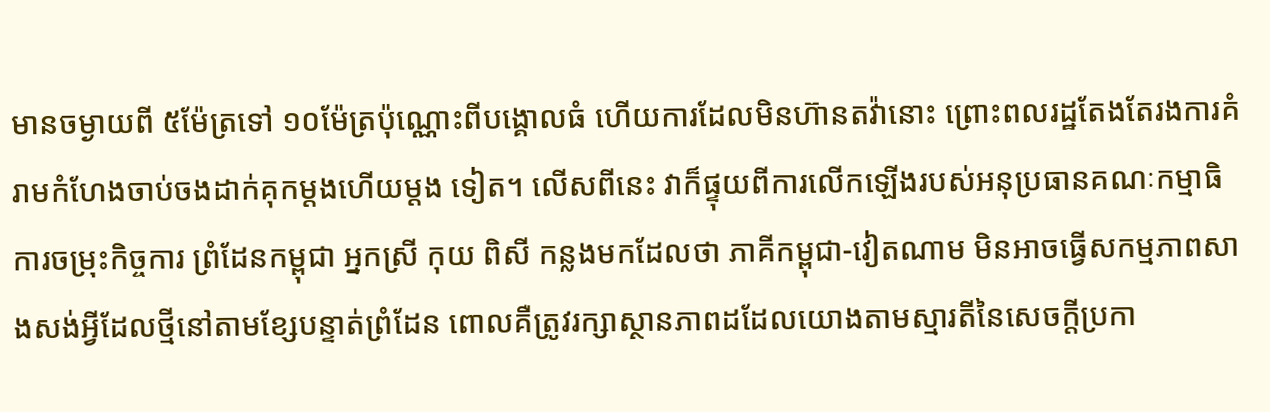មានចម្ងាយពី ៥ម៉ែត្រទៅ ១០ម៉ែត្រប៉ុណ្ណោះពីបង្គោលធំ ហើយការដែលមិនហ៊ានតវ៉ានោះ ព្រោះពលរដ្ឋតែងតែរងការគំរាមកំហែងចាប់ចងដាក់គុកម្តងហើយម្តង ទៀត។ លើសពីនេះ វាក៏ផ្ទុយពីការលើកឡើងរបស់អនុប្រធានគណៈកម្មាធិការចម្រុះកិច្ចការ ព្រំដែនកម្ពុជា អ្នកស្រី កុយ ពិសី កន្លងមកដែលថា ភាគីកម្ពុជា-វៀតណាម មិនអាចធ្វើសកម្មភាពសាងសង់អ្វីដែលថ្មីនៅតាមខ្សែបន្ទាត់ព្រំដែន ពោលគឺត្រូវរក្សាស្ថានភាពដដែលយោងតាមស្មារតីនៃសេចក្តីប្រកា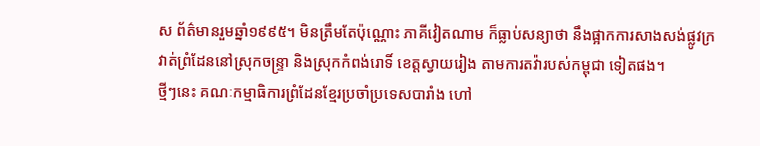ស ព័ត៌មានរួមឆ្នាំ១៩៩៥។ មិនត្រឹមតែប៉ុណ្ណោះ ភាគីវៀតណាម ក៏ធ្លាប់សន្យាថា នឹងផ្អាកការសាងសង់ផ្លូវក្រវាត់ព្រំដែននៅស្រុកចន្ទ្រា និងស្រុកកំពង់រោទិ៍ ខេត្តស្វាយរៀង តាមការតវ៉ារបស់កម្ពុជា ទៀតផង។
ថ្មីៗនេះ គណៈកម្មាធិការព្រំដែនខ្មែរប្រចាំប្រទេសបារាំង ហៅ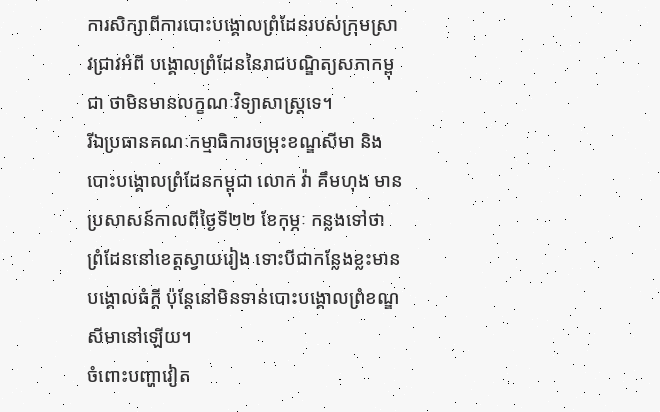ការសិក្សាពីការបោះបង្គោលព្រំដែនរបស់ក្រុមស្រាវជ្រាវអំពី បង្គោលព្រំដែននៃរាជបណ្ឌិត្យសភាកម្ពុជា ថាមិនមានលក្ខណៈវិទ្យាសាស្ត្រទេ។
រីឯប្រធានគណៈកម្មាធិការចម្រុះខណ្ឌសីមា និងបោះបង្គោលព្រំដែនកម្ពុជា លោក វ៉ា គឹមហុង មានប្រសាសន៍កាលពីថ្ងៃទី២២ ខែកុម្ភៈ កន្លងទៅថា ព្រំដែននៅខេត្តស្វាយរៀង ទោះបីជាកន្លែងខ្លះមានបង្គោលធំក្តី ប៉ុន្តែនៅមិនទាន់បោះបង្គោលព្រំខណ្ឌសីមានៅឡើយ។
ចំពោះបញ្ហាវៀត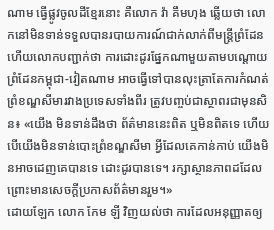ណាម ធ្វើផ្លូវចូលដីខ្មែរនោះ គឺលោក វ៉ា គឹមហុង ឆ្លើយថា លោកនៅមិនទាន់ទទួលបានរបាយការណ៍ជាក់លាក់ពីមន្ត្រីព្រំដែន ហើយលោកបញ្ជាក់ថា ការដោះដូរផ្នែកណាមួយតាមបណ្ដោយព្រំដែនកម្ពុជា-វៀតណាម អាចធ្វើទៅបានលុះត្រាតែការកំណត់ព្រំខណ្ឌសីមារវាងប្រទេសទាំងពីរ ត្រូវបញ្ចប់ជាស្ថាពរជាមុនសិន៖ «យើង មិនទាន់ដឹងថា ព័ត៌មាននេះពិត ឬមិនពិតទេ ហើយបើយើងមិនទាន់បោះព្រំខណ្ឌសីមា អ្វីដែលគេកាន់កាប់ យើងមិនអាចដេញគេបានទេ ដោះដូរបានទេ។ រក្សាស្ថានភាពដដែល ព្រោះមានសេចក្តីប្រកាសព័ត៌មានរួម។»
ដោយឡែក លោក កែម ឡី វិញយល់ថា ការដែលអនុញ្ញាតឲ្យ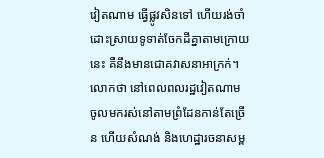វៀតណាម ធ្វើផ្លូវសិនទៅ ហើយរង់ចាំដោះស្រាយទូទាត់ចែកដីគ្នាតាមក្រោយនេះ គឺនឹងមានជោគវាសនាអាក្រក់។ លោកថា នៅពេលពលរដ្ឋវៀតណាម ចូលមករស់នៅតាមព្រំដែនកាន់តែច្រើន ហើយសំណង់ និងហេដ្ឋារចនាសម្ព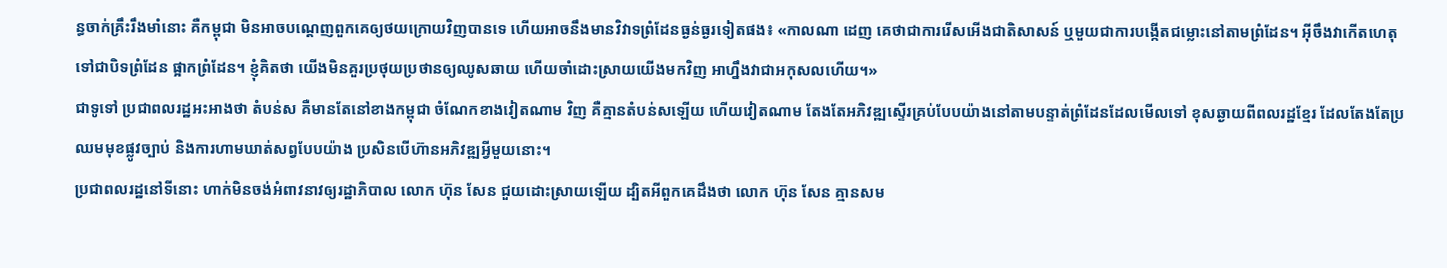ន្ធចាក់គ្រឹះរឹងមាំនោះ គឺកម្ពុជា មិនអាចបណ្ដេញពួកគេឲ្យថយក្រោយវិញបានទេ ហើយអាចនឹងមានវិវាទព្រំដែនធ្ងន់ធ្ងរទៀតផង៖ «កាលណា ដេញ គេថាជាការរើសអើងជាតិសាសន៍ ឬមួយជាការបង្កើតជម្លោះនៅតាមព្រំដែន។ អ៊ីចឹងវាកើតហេតុទៅជាបិទព្រំដែន ផ្អាកព្រំដែន។ ខ្ញុំគិតថា យើងមិនគួរប្រថុយប្រថានឲ្យឈូសឆាយ ហើយចាំដោះស្រាយយើងមកវិញ អាហ្នឹងវាជាអកុសលហើយ។»
ជាទូទៅ ប្រជាពលរដ្ឋអះអាងថា តំបន់ស គឺមានតែនៅខាងកម្ពុជា ចំណែកខាងវៀតណាម វិញ គឺគ្មានតំបន់សឡើយ ហើយវៀតណាម តែងតែអភិវឌ្ឍស្ទើរគ្រប់បែបយ៉ាងនៅតាមបន្ទាត់ព្រំដែនដែលមើលទៅ ខុសឆ្ងាយពីពលរដ្ឋខ្មែរ ដែលតែងតែប្រឈមមុខផ្លូវច្បាប់ និងការហាមឃាត់សព្វបែបយ៉ាង ប្រសិនបើហ៊ានអភិវឌ្ឍអ្វីមួយនោះ។
ប្រជាពលរដ្ឋនៅទីនោះ ហាក់មិនចង់អំពាវនាវឲ្យរដ្ឋាភិបាល លោក ហ៊ុន សែន ជួយដោះស្រាយឡើយ ដ្បិតអីពួកគេដឹងថា លោក ហ៊ុន សែន គ្មានសម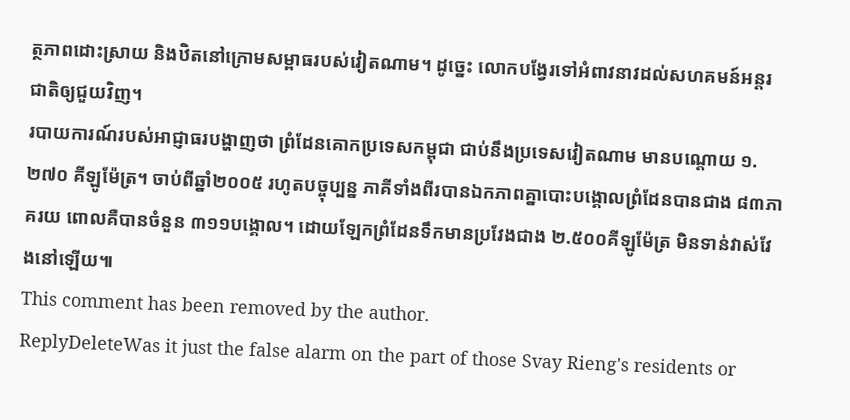ត្ថភាពដោះស្រាយ និងឋិតនៅក្រោមសម្ពាធរបស់វៀតណាម។ ដូច្នេះ លោកបង្វែរទៅអំពាវនាវដល់សហគមន៍អន្តរជាតិឲ្យជួយវិញ។
របាយការណ៍របស់អាជ្ញាធរបង្ហាញថា ព្រំដែនគោកប្រទេសកម្ពុជា ជាប់នឹងប្រទេសវៀតណាម មានបណ្ដោយ ១.២៧០ គីឡូម៉ែត្រ។ ចាប់ពីឆ្នាំ២០០៥ រហូតបច្ចុប្បន្ន ភាគីទាំងពីរបានឯកភាពគ្នាបោះបង្គោលព្រំដែនបានជាង ៨៣ភាគរយ ពោលគឺបានចំនួន ៣១១បង្គោល។ ដោយឡែកព្រំដែនទឹកមានប្រវែងជាង ២.៥០០គីឡូម៉ែត្រ មិនទាន់វាស់វែងនៅឡើយ៕
This comment has been removed by the author.
ReplyDeleteWas it just the false alarm on the part of those Svay Rieng's residents or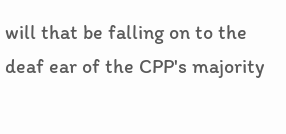will that be falling on to the deaf ear of the CPP's majority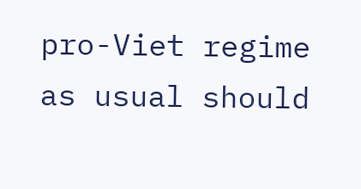pro-Viet regime as usual should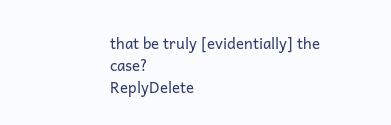that be truly [evidentially] the case?
ReplyDelete